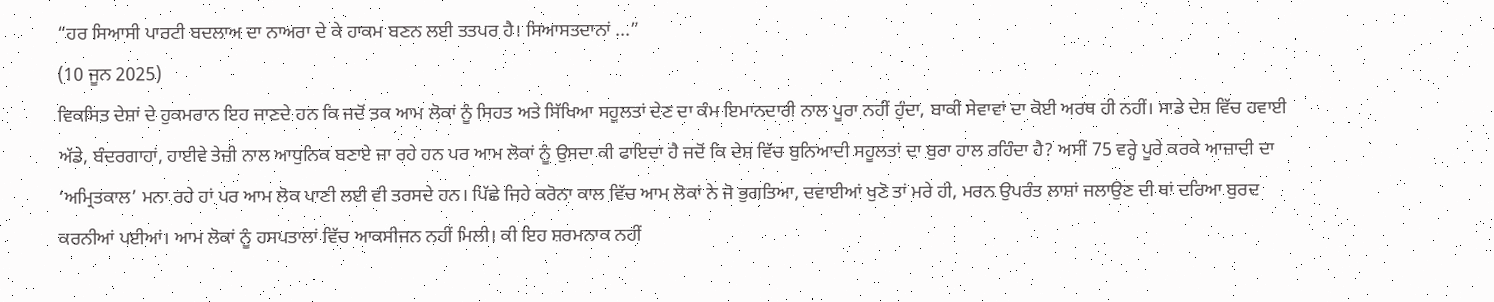“ਹਰ ਸਿਆਸੀ ਪਾਰਟੀ ਬਦਲਾਅ ਦਾ ਨਾਅਰਾ ਦੇ ਕੇ ਹਾਕਮ ਬਣਨ ਲਈ ਤਤਪਰ ਹੈ। ਸਿਆਸਤਦਾਨਾਂ ...”
(10 ਜੂਨ 2025)
ਵਿਕਸਿਤ ਦੇਸ਼ਾਂ ਦੇ ਹੁਕਮਰਾਨ ਇਹ ਜਾਣਦੇ ਹਨ ਕਿ ਜਦੋਂ ਤਕ ਆਮ ਲੋਕਾਂ ਨੂੰ ਸਿਹਤ ਅਤੇ ਸਿੱਖਿਆ ਸਹੂਲਤਾਂ ਦੇਣ ਦਾ ਕੰਮ ਇਮਾਨਦਾਰੀ ਨਾਲ ਪੂਰਾ ਨਹੀਂ ਹੁੰਦਾ, ਬਾਕੀ ਸੇਵਾਵਾਂ ਦਾ ਕੋਈ ਅਰਥ ਹੀ ਨਹੀਂ। ਸਾਡੇ ਦੇਸ਼ ਵਿੱਚ ਹਵਾਈ ਅੱਡੇ, ਬੰਦਰਗਾਹਾਂ, ਹਾਈਵੇ ਤੇਜ਼ੀ ਨਾਲ ਆਧੁਨਿਕ ਬਣਾਏ ਜਾ ਰਹੇ ਹਨ ਪਰ ਆਮ ਲੋਕਾਂ ਨੂੰ ਉਸਦਾ ਕੀ ਫਾਇਦਾ ਹੈ ਜਦੋਂ ਕਿ ਦੇਸ਼ ਵਿੱਚ ਬੁਨਿਆਦੀ ਸਹੂਲਤਾਂ ਦਾ ਬੁਰਾ ਹਾਲ ਰਹਿੰਦਾ ਹੈ? ਅਸੀਂ 75 ਵਰ੍ਹੇ ਪੂਰੇ ਕਰਕੇ ਆਜ਼ਾਦੀ ਦਾ ‘ਅਮ੍ਰਿਤਕਾਲ’ ਮਨਾ ਰਹੇ ਹਾਂ ਪਰ ਆਮ ਲੋਕ ਪਾਣੀ ਲਈ ਵੀ ਤਰਸਦੇ ਹਨ। ਪਿੱਛੇ ਜਿਹੇ ਕਰੋਨਾ ਕਾਲ ਵਿੱਚ ਆਮ ਲੋਕਾਂ ਨੇ ਜੋ ਭੁਗਤਿਆ, ਦਵਾਈਆਂ ਖੁਣੋ ਤਾਂ ਮਰੇ ਹੀ, ਮਰਨ ਉਪਰੰਤ ਲਾਸ਼ਾਂ ਜਲਾਉਣ ਦੀ ਥਾਂ ਦਰਿਆ ਬੁਰਦ ਕਰਨੀਆਂ ਪਈਆਂ। ਆਮ ਲੋਕਾਂ ਨੂੰ ਹਸਪਤਾਲਾਂ ਵਿੱਚ ਆਕਸੀਜਨ ਨਹੀਂ ਮਿਲੀ। ਕੀ ਇਹ ਸ਼ਰਮਨਾਕ ਨਹੀਂ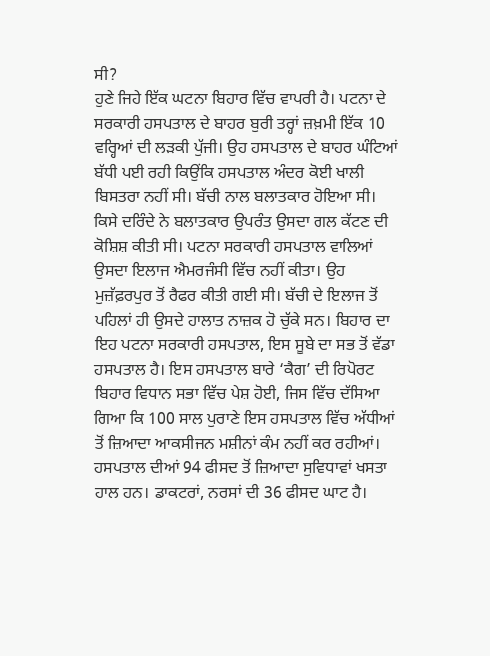ਸੀ?
ਹੁਣੇ ਜਿਹੇ ਇੱਕ ਘਟਨਾ ਬਿਹਾਰ ਵਿੱਚ ਵਾਪਰੀ ਹੈ। ਪਟਨਾ ਦੇ ਸਰਕਾਰੀ ਹਸਪਤਾਲ ਦੇ ਬਾਹਰ ਬੁਰੀ ਤਰ੍ਹਾਂ ਜ਼ਖ਼ਮੀ ਇੱਕ 10 ਵਰ੍ਹਿਆਂ ਦੀ ਲੜਕੀ ਪੁੱਜੀ। ਉਹ ਹਸਪਤਾਲ ਦੇ ਬਾਹਰ ਘੰਟਿਆਂ ਬੱਧੀ ਪਈ ਰਹੀ ਕਿਉਂਕਿ ਹਸਪਤਾਲ ਅੰਦਰ ਕੋਈ ਖਾਲੀ ਬਿਸਤਰਾ ਨਹੀਂ ਸੀ। ਬੱਚੀ ਨਾਲ ਬਲਾਤਕਾਰ ਹੋਇਆ ਸੀ। ਕਿਸੇ ਦਰਿੰਦੇ ਨੇ ਬਲਾਤਕਾਰ ਉਪਰੰਤ ਉਸਦਾ ਗਲ ਕੱਟਣ ਦੀ ਕੋਸ਼ਿਸ਼ ਕੀਤੀ ਸੀ। ਪਟਨਾ ਸਰਕਾਰੀ ਹਸਪਤਾਲ ਵਾਲਿਆਂ ਉਸਦਾ ਇਲਾਜ ਐਮਰਜੰਸੀ ਵਿੱਚ ਨਹੀਂ ਕੀਤਾ। ਉਹ ਮੁਜ਼ੱਫ਼ਰਪੁਰ ਤੋਂ ਰੈਫਰ ਕੀਤੀ ਗਈ ਸੀ। ਬੱਚੀ ਦੇ ਇਲਾਜ ਤੋਂ ਪਹਿਲਾਂ ਹੀ ਉਸਦੇ ਹਾਲਾਤ ਨਾਜ਼ਕ ਹੋ ਚੁੱਕੇ ਸਨ। ਬਿਹਾਰ ਦਾ ਇਹ ਪਟਨਾ ਸਰਕਾਰੀ ਹਸਪਤਾਲ, ਇਸ ਸੂਬੇ ਦਾ ਸਭ ਤੋਂ ਵੱਡਾ ਹਸਪਤਾਲ ਹੈ। ਇਸ ਹਸਪਤਾਲ ਬਾਰੇ ‘ਕੈਗ’ ਦੀ ਰਿਪੋਰਟ ਬਿਹਾਰ ਵਿਧਾਨ ਸਭਾ ਵਿੱਚ ਪੇਸ਼ ਹੋਈ, ਜਿਸ ਵਿੱਚ ਦੱਸਿਆ ਗਿਆ ਕਿ 100 ਸਾਲ ਪੁਰਾਣੇ ਇਸ ਹਸਪਤਾਲ ਵਿੱਚ ਅੱਧੀਆਂ ਤੋਂ ਜ਼ਿਆਦਾ ਆਕਸੀਜਨ ਮਸ਼ੀਨਾਂ ਕੰਮ ਨਹੀਂ ਕਰ ਰਹੀਆਂ। ਹਸਪਤਾਲ ਦੀਆਂ 94 ਫੀਸਦ ਤੋਂ ਜ਼ਿਆਦਾ ਸੁਵਿਧਾਵਾਂ ਖਸਤਾ ਹਾਲ ਹਨ। ਡਾਕਟਰਾਂ, ਨਰਸਾਂ ਦੀ 36 ਫੀਸਦ ਘਾਟ ਹੈ।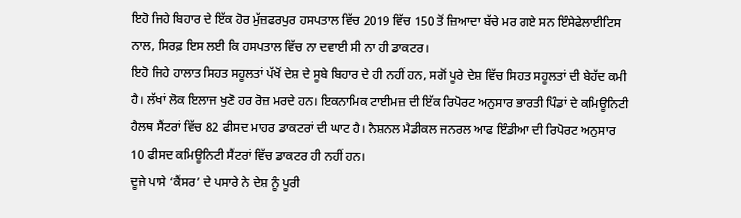ਇਹੋ ਜਿਹੇ ਬਿਹਾਰ ਦੇ ਇੱਕ ਹੋਰ ਮੁੱਜ਼ਫਰਪੁਰ ਹਸਪਤਾਲ ਵਿੱਚ 2019 ਵਿੱਚ 150 ਤੋਂ ਜ਼ਿਆਦਾ ਬੱਚੇ ਮਰ ਗਏ ਸਨ ਇੰਸੇਫੇਲਾਈਟਿਸ ਨਾਲ, ਸਿਰਫ਼ ਇਸ ਲਈ ਕਿ ਹਸਪਤਾਲ ਵਿੱਚ ਨਾ ਦਵਾਈ ਸੀ ਨਾ ਹੀ ਡਾਕਟਰ।
ਇਹੋ ਜਿਹੇ ਹਾਲਾਤ ਸਿਹਤ ਸਹੂਲਤਾਂ ਪੱਖੋਂ ਦੇਸ਼ ਦੇ ਸੂਬੇ ਬਿਹਾਰ ਦੇ ਹੀ ਨਹੀਂ ਹਨ, ਸਗੋਂ ਪੂਰੇ ਦੇਸ਼ ਵਿੱਚ ਸਿਹਤ ਸਹੂਲਤਾਂ ਦੀ ਬੇਹੱਦ ਕਮੀ ਹੈ। ਲੱਖਾਂ ਲੋਕ ਇਲਾਜ ਖੁਣੋ ਹਰ ਰੋਜ਼ ਮਰਦੇ ਹਨ। ਇਕਨਾਮਿਕ ਟਾਈਮਜ਼ ਦੀ ਇੱਕ ਰਿਪੋਰਟ ਅਨੁਸਾਰ ਭਾਰਤੀ ਪਿੰਡਾਂ ਦੇ ਕਮਿਊਨਿਟੀ ਹੈਲਥ ਸੈਂਟਰਾਂ ਵਿੱਚ 82 ਫੀਸਦ ਮਾਹਰ ਡਾਕਟਰਾਂ ਦੀ ਘਾਟ ਹੈ। ਨੈਸ਼ਨਲ ਮੈਡੀਕਲ ਜਨਰਲ ਆਫ ਇੰਡੀਆ ਦੀ ਰਿਪੋਰਟ ਅਨੁਸਾਰ 10 ਫੀਸਦ ਕਮਿਊਨਿਟੀ ਸੈਂਟਰਾਂ ਵਿੱਚ ਡਾਕਟਰ ਹੀ ਨਹੀਂ ਹਨ।
ਦੂਜੇ ਪਾਸੇ ‘ਕੈਂਸਰ’ ਦੇ ਪਸਾਰੇ ਨੇ ਦੇਸ਼ ਨੂੰ ਪੂਰੀ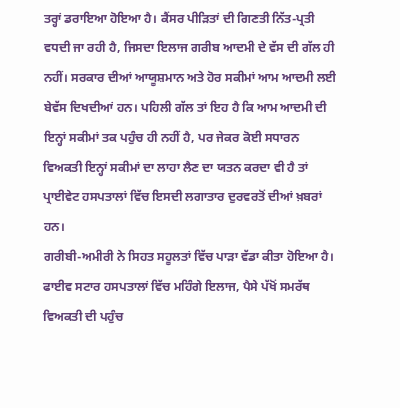ਤਰ੍ਹਾਂ ਡਰਾਇਆ ਹੋਇਆ ਹੈ। ਕੈਂਸਰ ਪੀੜਿਤਾਂ ਦੀ ਗਿਣਤੀ ਨਿੱਤ-ਪ੍ਰਤੀ ਵਧਦੀ ਜਾ ਰਹੀ ਹੈ, ਜਿਸਦਾ ਇਲਾਜ ਗਰੀਬ ਆਦਮੀ ਦੇ ਵੱਸ ਦੀ ਗੱਲ ਹੀ ਨਹੀਂ। ਸਰਕਾਰ ਦੀਆਂ ਆਯੂਸ਼ਮਾਨ ਅਤੇ ਹੋਰ ਸਕੀਮਾਂ ਆਮ ਆਦਮੀ ਲਈ ਬੇਵੱਸ ਦਿਖਦੀਆਂ ਹਨ। ਪਹਿਲੀ ਗੱਲ ਤਾਂ ਇਹ ਹੈ ਕਿ ਆਮ ਆਦਮੀ ਦੀ ਇਨ੍ਹਾਂ ਸਕੀਮਾਂ ਤਕ ਪਹੁੰਚ ਹੀ ਨਹੀਂ ਹੈ, ਪਰ ਜੇਕਰ ਕੋਈ ਸਧਾਰਨ ਵਿਅਕਤੀ ਇਨ੍ਹਾਂ ਸਕੀਮਾਂ ਦਾ ਲਾਹਾ ਲੈਣ ਦਾ ਯਤਨ ਕਰਦਾ ਵੀ ਹੈ ਤਾਂ ਪ੍ਰਾਈਵੇਟ ਹਸਪਤਾਲਾਂ ਵਿੱਚ ਇਸਦੀ ਲਗਾਤਾਰ ਦੁਰਵਰਤੋਂ ਦੀਆਂ ਖ਼ਬਰਾਂ ਹਨ।
ਗਰੀਬੀ-ਅਮੀਰੀ ਨੇ ਸਿਹਤ ਸਹੂਲਤਾਂ ਵਿੱਚ ਪਾੜਾ ਵੱਡਾ ਕੀਤਾ ਹੋਇਆ ਹੈ। ਫਾਈਵ ਸਟਾਰ ਹਸਪਤਾਲਾਂ ਵਿੱਚ ਮਹਿੰਗੇ ਇਲਾਜ, ਪੈਸੇ ਪੱਖੋਂ ਸਮਰੱਥ ਵਿਅਕਤੀ ਦੀ ਪਹੁੰਚ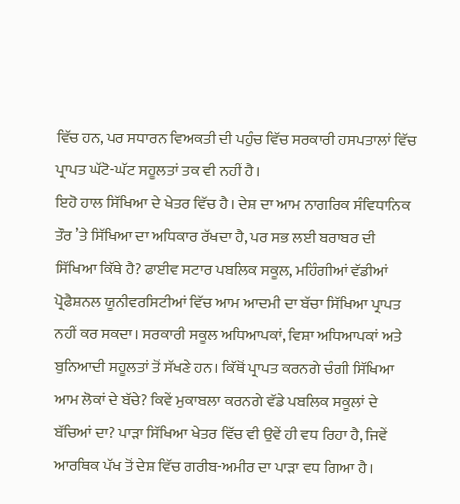ਵਿੱਚ ਹਨ, ਪਰ ਸਧਾਰਨ ਵਿਅਕਤੀ ਦੀ ਪਹੁੰਚ ਵਿੱਚ ਸਰਕਾਰੀ ਹਸਪਤਾਲਾਂ ਵਿੱਚ ਪ੍ਰਾਪਤ ਘੱਟੋ-ਘੱਟ ਸਹੂਲਤਾਂ ਤਕ ਵੀ ਨਹੀਂ ਹੈ।
ਇਹੋ ਹਾਲ ਸਿੱਖਿਆ ਦੇ ਖੇਤਰ ਵਿੱਚ ਹੈ। ਦੇਸ਼ ਦਾ ਆਮ ਨਾਗਰਿਕ ਸੰਵਿਧਾਨਿਕ ਤੌਰ ’ਤੇ ਸਿੱਖਿਆ ਦਾ ਅਧਿਕਾਰ ਰੱਖਦਾ ਹੈ, ਪਰ ਸਭ ਲਈ ਬਰਾਬਰ ਦੀ ਸਿੱਖਿਆ ਕਿੱਥੇ ਹੈ? ਫਾਈਵ ਸਟਾਰ ਪਬਲਿਕ ਸਕੂਲ, ਮਹਿੰਗੀਆਂ ਵੱਡੀਆਂ ਪ੍ਰੋਫੈਸ਼ਨਲ ਯੂਨੀਵਰਸਿਟੀਆਂ ਵਿੱਚ ਆਮ ਆਦਮੀ ਦਾ ਬੱਚਾ ਸਿੱਖਿਆ ਪ੍ਰਾਪਤ ਨਹੀਂ ਕਰ ਸਕਦਾ। ਸਰਕਾਰੀ ਸਕੂਲ ਅਧਿਆਪਕਾਂ, ਵਿਸ਼ਾ ਅਧਿਆਪਕਾਂ ਅਤੇ ਬੁਨਿਆਦੀ ਸਹੂਲਤਾਂ ਤੋਂ ਸੱਖਣੇ ਹਨ। ਕਿੱਥੋਂ ਪ੍ਰਾਪਤ ਕਰਨਗੇ ਚੰਗੀ ਸਿੱਖਿਆ ਆਮ ਲੋਕਾਂ ਦੇ ਬੱਚੇ? ਕਿਵੇਂ ਮੁਕਾਬਲਾ ਕਰਨਗੇ ਵੱਡੇ ਪਬਲਿਕ ਸਕੂਲਾਂ ਦੇ ਬੱਚਿਆਂ ਦਾ? ਪਾੜਾ ਸਿੱਖਿਆ ਖੇਤਰ ਵਿੱਚ ਵੀ ਉਵੇਂ ਹੀ ਵਧ ਰਿਹਾ ਹੈ, ਜਿਵੇਂ ਆਰਥਿਕ ਪੱਖ ਤੋਂ ਦੇਸ਼ ਵਿੱਚ ਗਰੀਬ-ਅਮੀਰ ਦਾ ਪਾੜਾ ਵਧ ਗਿਆ ਹੈ।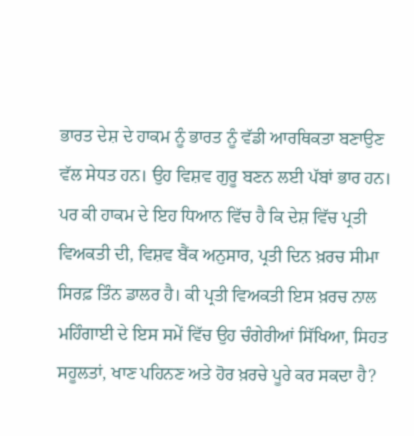ਭਾਰਤ ਦੇਸ਼ ਦੇ ਹਾਕਮ ਨੂੰ ਭਾਰਤ ਨੂੰ ਵੱਡੀ ਆਰਥਿਕਤਾ ਬਣਾਉਣ ਵੱਲ ਸੇਧਤ ਹਨ। ਉਹ ਵਿਸ਼ਵ ਗੁਰੂ ਬਣਨ ਲਈ ਪੱਬਾਂ ਭਾਰ ਹਨ। ਪਰ ਕੀ ਹਾਕਮ ਦੇ ਇਹ ਧਿਆਨ ਵਿੱਚ ਹੈ ਕਿ ਦੇਸ਼ ਵਿੱਚ ਪ੍ਰਤੀ ਵਿਅਕਤੀ ਦੀ, ਵਿਸ਼ਵ ਬੈਂਕ ਅਨੁਸਾਰ, ਪ੍ਰਤੀ ਦਿਨ ਖ਼ਰਚ ਸੀਮਾ ਸਿਰਫ਼ ਤਿੰਨ ਡਾਲਰ ਹੈ। ਕੀ ਪ੍ਰਤੀ ਵਿਅਕਤੀ ਇਸ ਖ਼ਰਚ ਨਾਲ ਮਹਿੰਗਾਈ ਦੇ ਇਸ ਸਮੇਂ ਵਿੱਚ ਉਹ ਚੰਗੇਰੀਆਂ ਸਿੱਖਿਆ, ਸਿਹਤ ਸਹੂਲਤਾਂ, ਖਾਣ ਪਹਿਨਣ ਅਤੇ ਹੋਰ ਖ਼ਰਚੇ ਪੂਰੇ ਕਰ ਸਕਦਾ ਹੈ?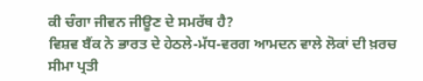ਕੀ ਚੰਗਾ ਜੀਵਨ ਜੀਊਣ ਦੇ ਸਮਰੱਥ ਹੈ?
ਵਿਸ਼ਵ ਬੈਂਕ ਨੇ ਭਾਰਤ ਦੇ ਹੇਠਲੇ-ਮੱਧ-ਵਰਗ ਆਮਦਨ ਵਾਲੇ ਲੋਕਾਂ ਦੀ ਖ਼ਰਚ ਸੀਮਾ ਪ੍ਰਤੀ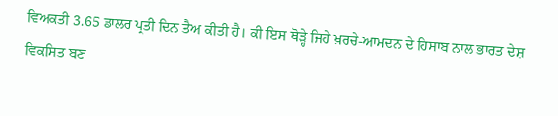ਵਿਅਕਤੀ 3.65 ਡਾਲਰ ਪ੍ਰਤੀ ਦਿਨ ਤੈਅ ਕੀਤੀ ਹੈ। ਕੀ ਇਸ ਥੋੜ੍ਹੇ ਜਿਹੇ ਖ਼ਰਚੇ-ਆਮਦਨ ਦੇ ਹਿਸਾਬ ਨਾਲ ਭਾਰਤ ਦੇਸ਼ ਵਿਕਸਿਤ ਬਣ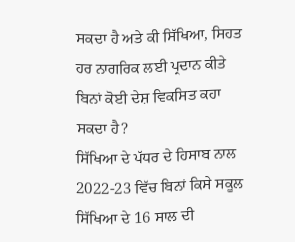ਸਕਦਾ ਹੈ ਅਤੇ ਕੀ ਸਿੱਖਿਆ, ਸਿਹਤ ਹਰ ਨਾਗਰਿਕ ਲਈ ਪ੍ਰਦਾਨ ਕੀਤੇ ਬਿਨਾਂ ਕੋਈ ਦੇਸ਼ ਵਿਕਸਿਤ ਕਹਾ ਸਕਦਾ ਹੈ?
ਸਿੱਖਿਆ ਦੇ ਪੱਧਰ ਦੇ ਹਿਸਾਬ ਨਾਲ 2022-23 ਵਿੱਚ ਬਿਨਾਂ ਕਿਸੇ ਸਕੂਲ ਸਿੱਖਿਆ ਦੇ 16 ਸਾਲ ਦੀ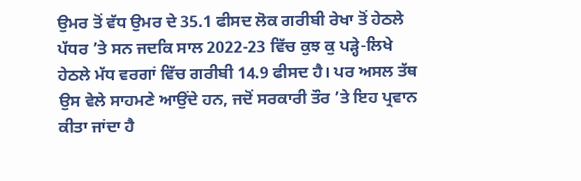ਉਮਰ ਤੋਂ ਵੱਧ ਉਮਰ ਦੇ 35.1 ਫੀਸਦ ਲੋਕ ਗਰੀਬੀ ਰੇਖਾ ਤੋਂ ਹੇਠਲੇ ਪੱਧਰ ’ਤੇ ਸਨ ਜਦਕਿ ਸਾਲ 2022-23 ਵਿੱਚ ਕੁਝ ਕੁ ਪੜ੍ਹੇ-ਲਿਖੇ ਹੇਠਲੇ ਮੱਧ ਵਰਗਾਂ ਵਿੱਚ ਗਰੀਬੀ 14.9 ਫੀਸਦ ਹੈ। ਪਰ ਅਸਲ ਤੱਥ ਉਸ ਵੇਲੇ ਸਾਹਮਣੇ ਆਉਂਦੇ ਹਨ, ਜਦੋਂ ਸਰਕਾਰੀ ਤੌਰ ’ਤੇ ਇਹ ਪ੍ਰਵਾਨ ਕੀਤਾ ਜਾਂਦਾ ਹੈ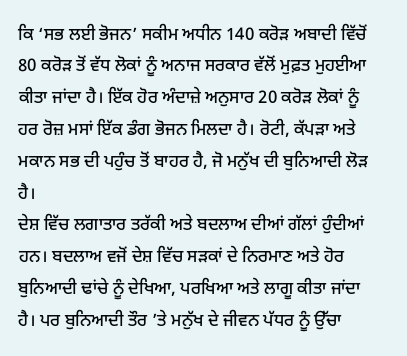ਕਿ ‘ਸਭ ਲਈ ਭੋਜਨ’ ਸਕੀਮ ਅਧੀਨ 140 ਕਰੋੜ ਅਬਾਦੀ ਵਿੱਚੋਂ 80 ਕਰੋੜ ਤੋਂ ਵੱਧ ਲੋਕਾਂ ਨੂੰ ਅਨਾਜ ਸਰਕਾਰ ਵੱਲੋਂ ਮੁਫ਼ਤ ਮੁਹਈਆ ਕੀਤਾ ਜਾਂਦਾ ਹੈ। ਇੱਕ ਹੋਰ ਅੰਦਾਜ਼ੇ ਅਨੁਸਾਰ 20 ਕਰੋੜ ਲੋਕਾਂ ਨੂੰ ਹਰ ਰੋਜ਼ ਮਸਾਂ ਇੱਕ ਡੰਗ ਭੋਜਨ ਮਿਲਦਾ ਹੈ। ਰੋਟੀ, ਕੱਪੜਾ ਅਤੇ ਮਕਾਨ ਸਭ ਦੀ ਪਹੁੰਚ ਤੋਂ ਬਾਹਰ ਹੈ, ਜੋ ਮਨੁੱਖ ਦੀ ਬੁਨਿਆਦੀ ਲੋੜ ਹੈ।
ਦੇਸ਼ ਵਿੱਚ ਲਗਾਤਾਰ ਤਰੱਕੀ ਅਤੇ ਬਦਲਾਅ ਦੀਆਂ ਗੱਲਾਂ ਹੁੰਦੀਆਂ ਹਨ। ਬਦਲਾਅ ਵਜੋਂ ਦੇਸ਼ ਵਿੱਚ ਸੜਕਾਂ ਦੇ ਨਿਰਮਾਣ ਅਤੇ ਹੋਰ ਬੁਨਿਆਦੀ ਢਾਂਚੇ ਨੂੰ ਦੇਖਿਆ, ਪਰਖਿਆ ਅਤੇ ਲਾਗੂ ਕੀਤਾ ਜਾਂਦਾ ਹੈ। ਪਰ ਬੁਨਿਆਦੀ ਤੌਰ ’ਤੇ ਮਨੁੱਖ ਦੇ ਜੀਵਨ ਪੱਧਰ ਨੂੰ ਉੱਚਾ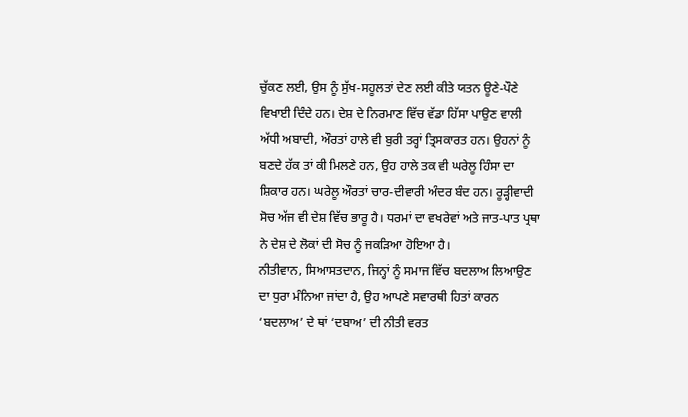ਚੁੱਕਣ ਲਈ, ਉਸ ਨੂੰ ਸੁੱਖ-ਸਹੂਲਤਾਂ ਦੇਣ ਲਈ ਕੀਤੇ ਯਤਨ ਊਣੇ-ਪੌਣੇ ਵਿਖਾਈ ਦਿੰਦੇ ਹਨ। ਦੇਸ਼ ਦੇ ਨਿਰਮਾਣ ਵਿੱਚ ਵੱਡਾ ਹਿੱਸਾ ਪਾਉਣ ਵਾਲੀ ਅੱਧੀ ਅਬਾਦੀ, ਔਰਤਾਂ ਹਾਲੇ ਵੀ ਬੁਰੀ ਤਰ੍ਹਾਂ ਤ੍ਰਿਸਕਾਰਤ ਹਨ। ਉਹਨਾਂ ਨੂੰ ਬਣਦੇ ਹੱਕ ਤਾਂ ਕੀ ਮਿਲਣੇ ਹਨ, ਉਹ ਹਾਲੇ ਤਕ ਵੀ ਘਰੇਲੂ ਹਿੰਸਾ ਦਾ ਸ਼ਿਕਾਰ ਹਨ। ਘਰੇਲੂ ਔਰਤਾਂ ਚਾਰ-ਦੀਵਾਰੀ ਅੰਦਰ ਬੰਦ ਹਨ। ਰੂੜ੍ਹੀਵਾਦੀ ਸੋਚ ਅੱਜ ਵੀ ਦੇਸ਼ ਵਿੱਚ ਭਾਰੂ ਹੈ। ਧਰਮਾਂ ਦਾ ਵਖਰੇਵਾਂ ਅਤੇ ਜਾਤ-ਪਾਤ ਪ੍ਰਥਾ ਨੇ ਦੇਸ਼ ਦੇ ਲੋਕਾਂ ਦੀ ਸੋਚ ਨੂੰ ਜਕੜਿਆ ਹੋਇਆ ਹੈ।
ਨੀਤੀਵਾਨ, ਸਿਆਸਤਦਾਨ, ਜਿਨ੍ਹਾਂ ਨੂੰ ਸਮਾਜ ਵਿੱਚ ਬਦਲਾਅ ਲਿਆਉਣ ਦਾ ਧੁਰਾ ਮੰਨਿਆ ਜਾਂਦਾ ਹੈ, ਉਹ ਆਪਣੇ ਸਵਾਰਥੀ ਹਿਤਾਂ ਕਾਰਨ ‘ਬਦਲਾਅ’ ਦੇ ਥਾਂ ‘ਦਬਾਅ’ ਦੀ ਨੀਤੀ ਵਰਤ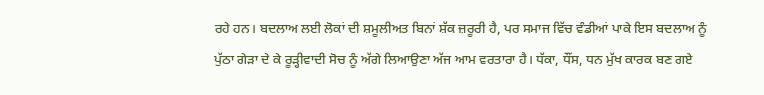ਰਹੇ ਹਨ। ਬਦਲਾਅ ਲਈ ਲੋਕਾਂ ਦੀ ਸ਼ਮੂਲੀਅਤ ਬਿਨਾਂ ਸ਼ੱਕ ਜ਼ਰੂਰੀ ਹੈ, ਪਰ ਸਮਾਜ ਵਿੱਚ ਵੰਡੀਆਂ ਪਾਕੇ ਇਸ ਬਦਲਾਅ ਨੂੰ ਪੁੱਠਾ ਗੇੜਾ ਦੇ ਕੇ ਰੂੜ੍ਹੀਵਾਦੀ ਸੋਚ ਨੂੰ ਅੱਗੇ ਲਿਆਉਣਾ ਅੱਜ ਆਮ ਵਰਤਾਰਾ ਹੈ। ਧੱਕਾ, ਧੌਂਸ, ਧਨ ਮੁੱਖ ਕਾਰਕ ਬਣ ਗਏ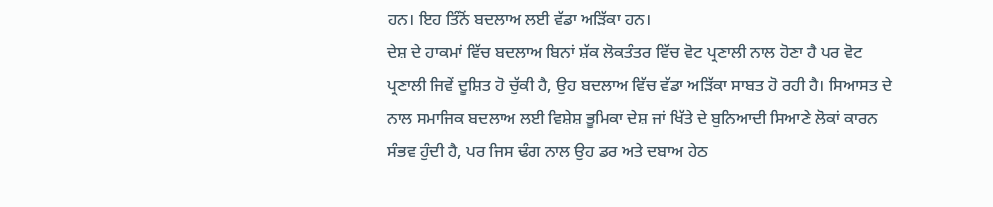ਹਨ। ਇਹ ਤਿੰਨੋਂ ਬਦਲਾਅ ਲਈ ਵੱਡਾ ਅੜਿੱਕਾ ਹਨ।
ਦੇਸ਼ ਦੇ ਹਾਕਮਾਂ ਵਿੱਚ ਬਦਲਾਅ ਬਿਨਾਂ ਸ਼ੱਕ ਲੋਕਤੰਤਰ ਵਿੱਚ ਵੋਟ ਪ੍ਰਣਾਲੀ ਨਾਲ ਹੋਣਾ ਹੈ ਪਰ ਵੋਟ ਪ੍ਰਣਾਲੀ ਜਿਵੇਂ ਦੂਸ਼ਿਤ ਹੋ ਚੁੱਕੀ ਹੈ, ਉਹ ਬਦਲਾਅ ਵਿੱਚ ਵੱਡਾ ਅੜਿੱਕਾ ਸਾਬਤ ਹੋ ਰਹੀ ਹੈ। ਸਿਆਸਤ ਦੇ ਨਾਲ ਸਮਾਜਿਕ ਬਦਲਾਅ ਲਈ ਵਿਸ਼ੇਸ਼ ਭੂਮਿਕਾ ਦੇਸ਼ ਜਾਂ ਖਿੱਤੇ ਦੇ ਬੁਨਿਆਦੀ ਸਿਆਣੇ ਲੋਕਾਂ ਕਾਰਨ ਸੰਭਵ ਹੁੰਦੀ ਹੈ, ਪਰ ਜਿਸ ਢੰਗ ਨਾਲ ਉਹ ਡਰ ਅਤੇ ਦਬਾਅ ਹੇਠ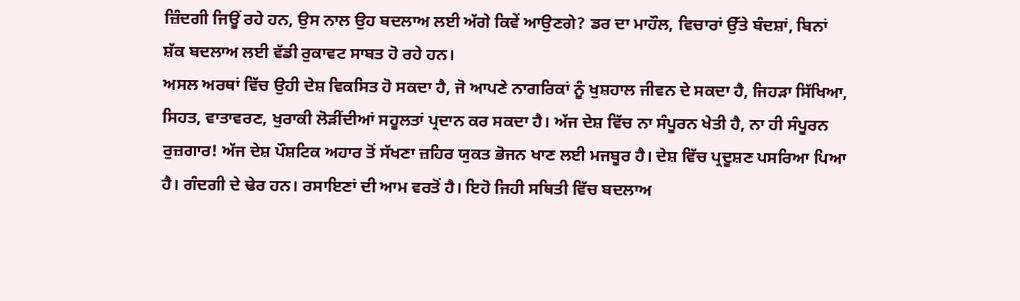ਜ਼ਿੰਦਗੀ ਜਿਊਂ ਰਹੇ ਹਨ, ਉਸ ਨਾਲ ਉਹ ਬਦਲਾਅ ਲਈ ਅੱਗੇ ਕਿਵੇਂ ਆਉਣਗੇ? ਡਰ ਦਾ ਮਾਹੌਲ, ਵਿਚਾਰਾਂ ਉੱਤੇ ਬੰਦਸ਼ਾਂ, ਬਿਨਾਂ ਸ਼ੱਕ ਬਦਲਾਅ ਲਈ ਵੱਡੀ ਰੁਕਾਵਟ ਸਾਬਤ ਹੋ ਰਹੇ ਹਨ।
ਅਸਲ ਅਰਥਾਂ ਵਿੱਚ ਉਹੀ ਦੇਸ਼ ਵਿਕਸਿਤ ਹੋ ਸਕਦਾ ਹੈ, ਜੋ ਆਪਣੇ ਨਾਗਰਿਕਾਂ ਨੂੰ ਖੁਸ਼ਹਾਲ ਜੀਵਨ ਦੇ ਸਕਦਾ ਹੈ, ਜਿਹੜਾ ਸਿੱਖਿਆ, ਸਿਹਤ, ਵਾਤਾਵਰਣ, ਖੁਰਾਕੀ ਲੋੜੀਂਦੀਆਂ ਸਹੂਲਤਾਂ ਪ੍ਰਦਾਨ ਕਰ ਸਕਦਾ ਹੈ। ਅੱਜ ਦੇਸ਼ ਵਿੱਚ ਨਾ ਸੰਪੂਰਨ ਖੇਤੀ ਹੈ, ਨਾ ਹੀ ਸੰਪੂਰਨ ਰੁਜ਼ਗਾਰ! ਅੱਜ ਦੇਸ਼ ਪੌਸ਼ਟਿਕ ਅਹਾਰ ਤੋਂ ਸੱਖਣਾ ਜ਼ਹਿਰ ਯੁਕਤ ਭੋਜਨ ਖਾਣ ਲਈ ਮਜਬੂਰ ਹੈ। ਦੇਸ਼ ਵਿੱਚ ਪ੍ਰਦੂਸ਼ਣ ਪਸਰਿਆ ਪਿਆ ਹੈ। ਗੰਦਗੀ ਦੇ ਢੇਰ ਹਨ। ਰਸਾਇਣਾਂ ਦੀ ਆਮ ਵਰਤੋਂ ਹੈ। ਇਹੋ ਜਿਹੀ ਸਥਿਤੀ ਵਿੱਚ ਬਦਲਾਅ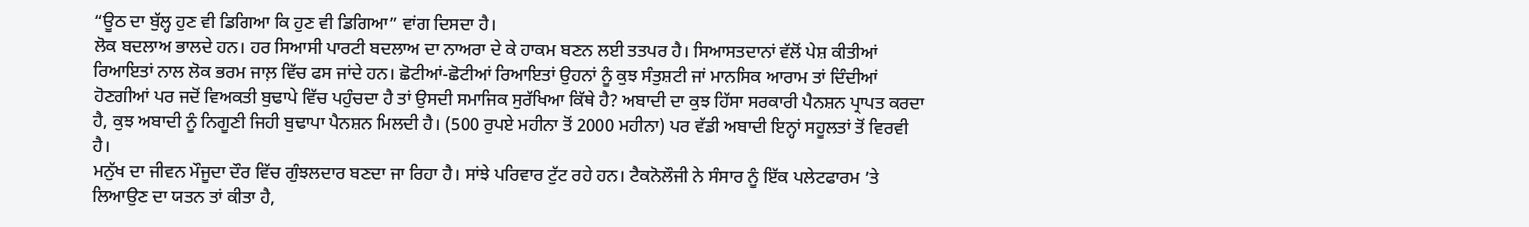“ਊਠ ਦਾ ਬੁੱਲ੍ਹ ਹੁਣ ਵੀ ਡਿਗਿਆ ਕਿ ਹੁਣ ਵੀ ਡਿਗਿਆ” ਵਾਂਗ ਦਿਸਦਾ ਹੈ।
ਲੋਕ ਬਦਲਾਅ ਭਾਲਦੇ ਹਨ। ਹਰ ਸਿਆਸੀ ਪਾਰਟੀ ਬਦਲਾਅ ਦਾ ਨਾਅਰਾ ਦੇ ਕੇ ਹਾਕਮ ਬਣਨ ਲਈ ਤਤਪਰ ਹੈ। ਸਿਆਸਤਦਾਨਾਂ ਵੱਲੋਂ ਪੇਸ਼ ਕੀਤੀਆਂ ਰਿਆਇਤਾਂ ਨਾਲ ਲੋਕ ਭਰਮ ਜਾਲ਼ ਵਿੱਚ ਫਸ ਜਾਂਦੇ ਹਨ। ਛੋਟੀਆਂ-ਛੋਟੀਆਂ ਰਿਆਇਤਾਂ ਉਹਨਾਂ ਨੂੰ ਕੁਝ ਸੰਤੁਸ਼ਟੀ ਜਾਂ ਮਾਨਸਿਕ ਆਰਾਮ ਤਾਂ ਦਿੰਦੀਆਂ ਹੋਣਗੀਆਂ ਪਰ ਜਦੋਂ ਵਿਅਕਤੀ ਬੁਢਾਪੇ ਵਿੱਚ ਪਹੁੰਚਦਾ ਹੈ ਤਾਂ ਉਸਦੀ ਸਮਾਜਿਕ ਸੁਰੱਖਿਆ ਕਿੱਥੇ ਹੈ? ਅਬਾਦੀ ਦਾ ਕੁਝ ਹਿੱਸਾ ਸਰਕਾਰੀ ਪੈਨਸ਼ਨ ਪ੍ਰਾਪਤ ਕਰਦਾ ਹੈ, ਕੁਝ ਅਬਾਦੀ ਨੂੰ ਨਿਗੂਣੀ ਜਿਹੀ ਬੁਢਾਪਾ ਪੈਨਸ਼ਨ ਮਿਲਦੀ ਹੈ। (500 ਰੁਪਏ ਮਹੀਨਾ ਤੋਂ 2000 ਮਹੀਨਾ) ਪਰ ਵੱਡੀ ਅਬਾਦੀ ਇਨ੍ਹਾਂ ਸਹੂਲਤਾਂ ਤੋਂ ਵਿਰਵੀ ਹੈ।
ਮਨੁੱਖ ਦਾ ਜੀਵਨ ਮੌਜੂਦਾ ਦੌਰ ਵਿੱਚ ਗੁੰਝਲਦਾਰ ਬਣਦਾ ਜਾ ਰਿਹਾ ਹੈ। ਸਾਂਝੇ ਪਰਿਵਾਰ ਟੁੱਟ ਰਹੇ ਹਨ। ਟੈਕਨੋਲੌਜੀ ਨੇ ਸੰਸਾਰ ਨੂੰ ਇੱਕ ਪਲੇਟਫਾਰਮ ’ਤੇ ਲਿਆਉਣ ਦਾ ਯਤਨ ਤਾਂ ਕੀਤਾ ਹੈ,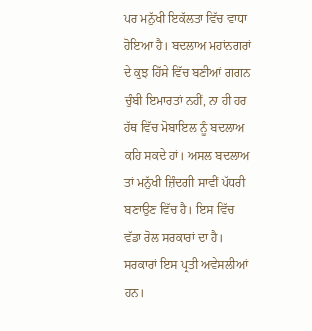ਪਰ ਮਨੁੱਖੀ ਇਕੱਲਤਾ ਵਿੱਚ ਵਾਧਾ ਹੋਇਆ ਹੈ। ਬਦਲਾਅ ਮਹਾਂਨਗਰਾਂ ਦੇ ਕੁਝ ਹਿੱਸੇ ਵਿੱਚ ਬਣੀਆਂ ਗਗਨ ਚੁੰਬੀ ਇਮਾਰਤਾਂ ਨਹੀਂ, ਨਾ ਹੀ ਹਰ ਹੱਥ ਵਿੱਚ ਮੋਬਾਇਲ ਨੂੰ ਬਦਲਾਅ ਕਹਿ ਸਕਦੇ ਹਾਂ। ਅਸਲ ਬਦਲਾਅ ਤਾਂ ਮਨੁੱਖੀ ਜ਼ਿੰਦਗੀ ਸਾਵੀਂ ਪੱਧਰੀ ਬਣਾਉਣ ਵਿੱਚ ਹੈ। ਇਸ ਵਿੱਚ ਵੱਡਾ ਰੋਲ ਸਰਕਾਰਾਂ ਦਾ ਹੈ। ਸਰਕਾਰਾਂ ਇਸ ਪ੍ਰਤੀ ਅਵੇਸਲੀਆਂ ਹਨ।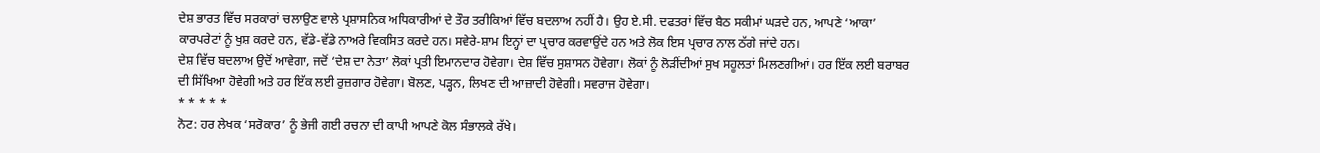ਦੇਸ਼ ਭਾਰਤ ਵਿੱਚ ਸਰਕਾਰਾਂ ਚਲਾਉਣ ਵਾਲੇ ਪ੍ਰਸ਼ਾਸਨਿਕ ਅਧਿਕਾਰੀਆਂ ਦੇ ਤੌਰ ਤਰੀਕਿਆਂ ਵਿੱਚ ਬਦਲਾਅ ਨਹੀਂ ਹੈ। ਉਹ ਏ.ਸੀ. ਦਫਤਰਾਂ ਵਿੱਚ ਬੈਠ ਸਕੀਮਾਂ ਘੜਦੇ ਹਨ, ਆਪਣੇ ‘ਆਕਾ’ ਕਾਰਪਰੇਟਾਂ ਨੂੰ ਖੁਸ਼ ਕਰਦੇ ਹਨ, ਵੱਡੇ-ਵੱਡੇ ਨਾਅਰੇ ਵਿਕਸਿਤ ਕਰਦੇ ਹਨ। ਸਵੇਰੇ-ਸ਼ਾਮ ਇਨ੍ਹਾਂ ਦਾ ਪ੍ਰਚਾਰ ਕਰਵਾਉਂਦੇ ਹਨ ਅਤੇ ਲੋਕ ਇਸ ਪ੍ਰਚਾਰ ਨਾਲ ਠੱਗੇ ਜਾਂਦੇ ਹਨ।
ਦੇਸ਼ ਵਿੱਚ ਬਦਲਾਅ ਉਦੋਂ ਆਵੇਗਾ, ਜਦੋਂ ‘ਦੇਸ਼ ਦਾ ਨੇਤਾ’ ਲੋਕਾਂ ਪ੍ਰਤੀ ਇਮਾਨਦਾਰ ਹੋਵੇਗਾ। ਦੇਸ਼ ਵਿੱਚ ਸੁਸ਼ਾਸਨ ਹੋਵੇਗਾ। ਲੋਕਾਂ ਨੂੰ ਲੋੜੀਂਦੀਆਂ ਸੁਖ ਸਹੂਲਤਾਂ ਮਿਲਣਗੀਆਂ। ਹਰ ਇੱਕ ਲਈ ਬਰਾਬਰ ਦੀ ਸਿੱਖਿਆ ਹੋਵੇਗੀ ਅਤੇ ਹਰ ਇੱਕ ਲਈ ਰੁਜ਼ਗਾਰ ਹੋਵੇਗਾ। ਬੋਲਣ, ਪੜ੍ਹਨ, ਲਿਖਣ ਦੀ ਆਜ਼ਾਦੀ ਹੋਵੇਗੀ। ਸਵਰਾਜ ਹੋਵੇਗਾ।
* * * * *
ਨੋਟ: ਹਰ ਲੇਖਕ ‘ਸਰੋਕਾਰ’ ਨੂੰ ਭੇਜੀ ਗਈ ਰਚਨਾ ਦੀ ਕਾਪੀ ਆਪਣੇ ਕੋਲ ਸੰਭਾਲਕੇ ਰੱਖੇ।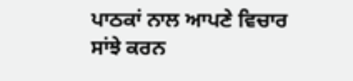ਪਾਠਕਾਂ ਨਾਲ ਆਪਣੇ ਵਿਚਾਰ ਸਾਂਝੇ ਕਰਨ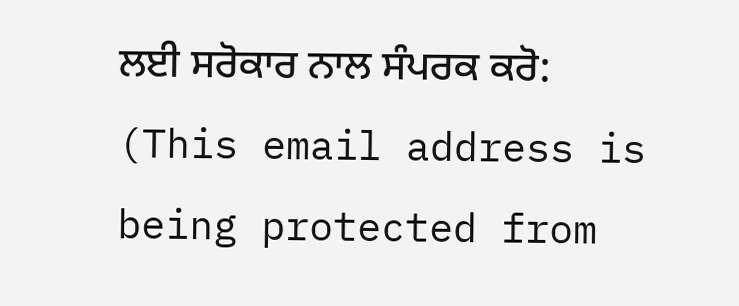ਲਈ ਸਰੋਕਾਰ ਨਾਲ ਸੰਪਰਕ ਕਰੋ: (This email address is being protected from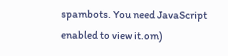spambots. You need JavaScript enabled to view it.om)